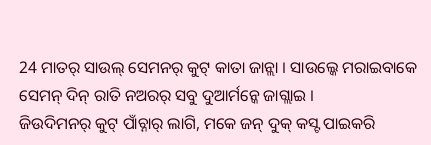24 ମାତର୍ ସାଉଲ୍ ସେମନର୍ କୁଟ୍ କାତା ଜାନ୍ଲା । ସାଉଲ୍କେ ମରାଇବାକେ ସେମନ୍ ଦିନ୍ ରାତି ନଅରର୍ ସବୁ ଦୁଆର୍ମନ୍କେ ଜାଗ୍ଲାଇ ।
ଜିଉଦିମନର୍ କୁଟ୍ ପାଁଚ୍ନାର୍ ଲାଗି, ମକେ ଜନ୍ ଦୁକ୍ କସ୍ଟ ପାଇକରି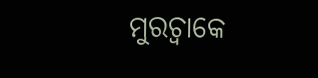ମୁରଚ୍ବାକେ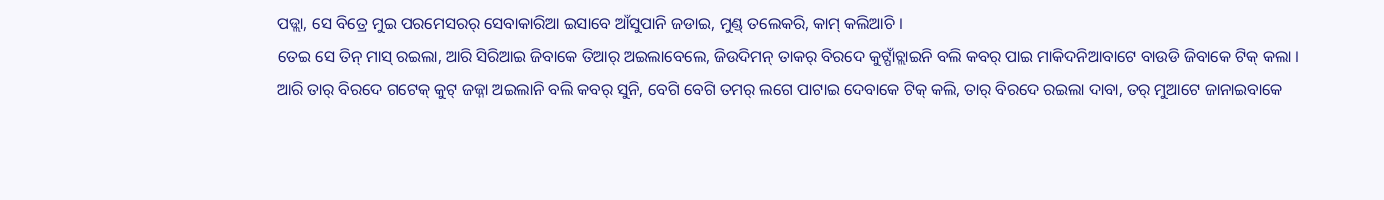ପଡ୍ଲା, ସେ ବିତ୍ରେ ମୁଇ ପରମେସରର୍ ସେବାକାରିଆ ଇସାବେ ଆଁସୁପାନି ଜଡାଇ, ମୁଣ୍ଡ୍ ତଲେକରି, କାମ୍ କଲିଆଚି ।
ତେଇ ସେ ତିନ୍ ମାସ୍ ରଇଲା, ଆରି ସିରିଆଇ ଜିବାକେ ତିଆର୍ ଅଇଲାବେଲେ, ଜିଉଦିମନ୍ ତାକର୍ ବିରଦେ କୁଟ୍ପାଁଚ୍ଲାଇନି ବଲି କବର୍ ପାଇ ମାକିଦନିଆବାଟେ ବାଉଡି ଜିବାକେ ଟିକ୍ କଲା ।
ଆରି ତାର୍ ବିରଦେ ଗଟେକ୍ କୁଟ୍ ଜଜ୍ନା ଅଇଲାନି ବଲି କବର୍ ସୁନି, ବେଗି ବେଗି ତମର୍ ଲଗେ ପାଟାଇ ଦେବାକେ ଟିକ୍ କଲି, ତାର୍ ବିରଦେ ରଇଲା ଦାବା, ତର୍ ମୁଆଟେ ଜାନାଇବାକେ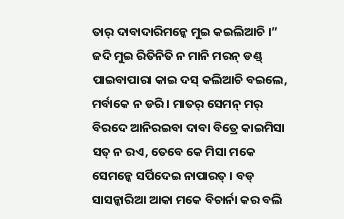ତାର୍ ଦାବାଦାରିମନ୍କେ ମୁଇ କଇଲିଆଚି ।”
ଜଦି ମୁଇ ରିତିନିତି ନ ମାନି ମରନ୍ ଡଣ୍ଡ୍ ପାଇବାପାରା କାଇ ଦସ୍ କଲିଆଚି ବଇଲେ, ମର୍ବାକେ ନ ଡରି । ମାତର୍ ସେମନ୍ ମର୍ ବିରଦେ ଆନିରଇବା ଦାବା ବିତ୍ରେ କାଇମିସା ସତ୍ ନ ରଏ, ତେବେ କେ ମିସା ମକେ ସେମନ୍କେ ସର୍ପିଦେଇ ନାପାରତ୍ । ବଡ୍ ସାସନ୍କାରିଆ ଆକା ମକେ ବିଚାର୍ନା କର ବଲି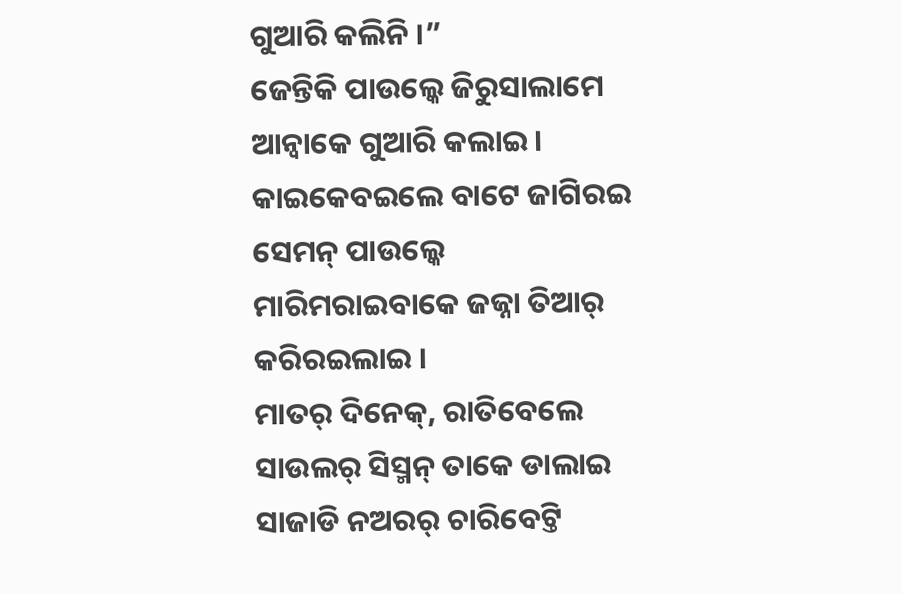ଗୁଆରି କଲିନି ।”
ଜେନ୍ତିକି ପାଉଲ୍କେ ଜିରୁସାଲାମେ ଆନ୍ବାକେ ଗୁଆରି କଲାଇ । କାଇକେବଇଲେ ବାଟେ ଜାଗିରଇ ସେମନ୍ ପାଉଲ୍କେ ମାରିମରାଇବାକେ ଜଜ୍ନା ତିଆର୍ କରିରଇଲାଇ ।
ମାତର୍ ଦିନେକ୍, ରାତିବେଲେ ସାଉଲର୍ ସିସ୍ମନ୍ ତାକେ ଡାଲାଇ ସାଜାଡି ନଅରର୍ ଚାରିବେଟ୍ତି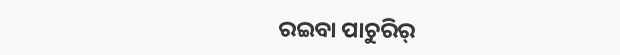ରଇବା ପାଚୁରିର୍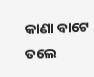କାଣା ବାଟେ ତଲେ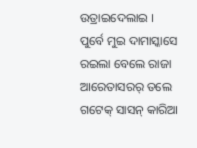ଉତ୍ରାଇଦେଲାଇ ।
ପୁର୍ବେ ମୁଇ ଦାମାସ୍କାସେ ରଇଲା ବେଲେ ରାଜା ଆରେତାସରର୍ ତଲେ ଗଟେକ୍ ସାସନ୍ କାରିଆ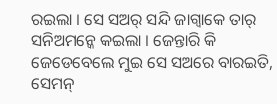ରଇଲା । ସେ ସଅର୍ ସନ୍ଦି ଜାଗ୍ବାକେ ତାର୍ ସନିଅମନ୍କେ କଇଲା । ଜେନ୍ତାରି କି ଜେଡେବେଲେ ମୁଇ ସେ ସଅରେ ବାରଇତି, ସେମନ୍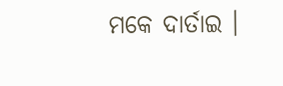ମକେ ଦାର୍ତାଇ ।